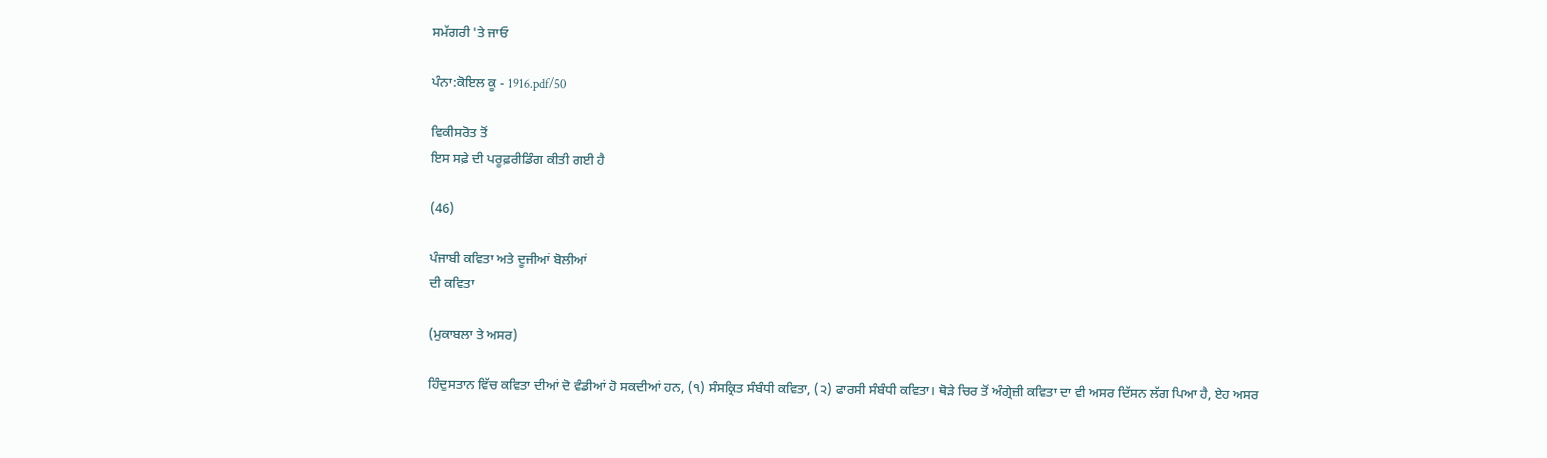ਸਮੱਗਰੀ 'ਤੇ ਜਾਓ

ਪੰਨਾ:ਕੋਇਲ ਕੂ - 1916.pdf/50

ਵਿਕੀਸਰੋਤ ਤੋਂ
ਇਸ ਸਫ਼ੇ ਦੀ ਪਰੂਫ਼ਰੀਡਿੰਗ ਕੀਤੀ ਗਈ ਹੈ

(46)

ਪੰਜਾਬੀ ਕਵਿਤਾ ਅਤੇ ਦੂਜੀਆਂ ਬੋਲੀਆਂ
ਦੀ ਕਵਿਤਾ

(ਮੁਕਾਬਲਾ ਤੇ ਅਸਰ)

ਹਿੰਦੁਸਤਾਨ ਵਿੱਚ ਕਵਿਤਾ ਦੀਆਂ ਦੋ ਵੰਡੀਆਂ ਹੋ ਸਕਦੀਆਂ ਹਨ, (੧) ਸੰਸਕ੍ਰਿਤ ਸੰਬੰਧੀ ਕਵਿਤਾ, (੨) ਫਾਰਸੀ ਸੰਬੰਧੀ ਕਵਿਤਾ। ਥੋੜੇ ਚਿਰ ਤੋਂ ਅੰਗ੍ਰੇਜ਼ੀ ਕਵਿਤਾ ਦਾ ਵੀ ਅਸਰ ਦਿੱਸਨ ਲੱਗ ਪਿਆ ਹੈ, ਏਹ ਅਸਰ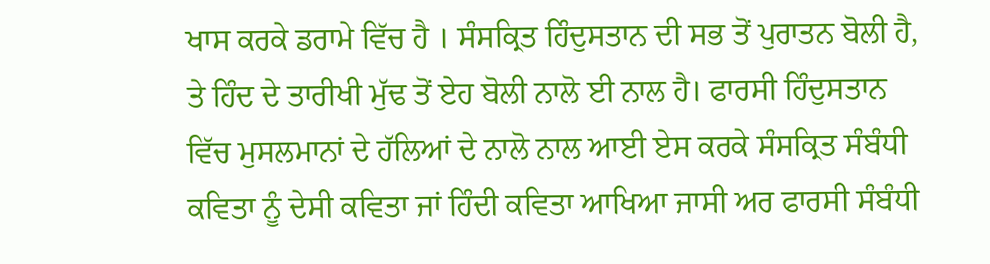ਖਾਸ ਕਰਕੇ ਡਰਾਮੇ ਵਿੱਚ ਹੈ । ਸੰਸਕ੍ਰਿਤ ਹਿੰਦੁਸਤਾਨ ਦੀ ਸਭ ਤੋਂ ਪੁਰਾਤਨ ਬੋਲੀ ਹੈ, ਤੇ ਹਿੰਦ ਦੇ ਤਾਰੀਖੀ ਮੁੱਢ ਤੋਂ ਏਹ ਬੋਲੀ ਨਾਲੋ ਈ ਨਾਲ ਹੈ। ਫਾਰਸੀ ਹਿੰਦੁਸਤਾਨ ਵਿੱਚ ਮੁਸਲਮਾਨਾਂ ਦੇ ਹੱਲਿਆਂ ਦੇ ਨਾਲੋ ਨਾਲ ਆਈ ਏਸ ਕਰਕੇ ਸੰਸਕ੍ਰਿਤ ਸੰਬੰਧੀ ਕਵਿਤਾ ਨੂੰ ਦੇਸੀ ਕਵਿਤਾ ਜਾਂ ਹਿੰਦੀ ਕਵਿਤਾ ਆਖਿਆ ਜਾਸੀ ਅਰ ਫਾਰਸੀ ਸੰਬੰਧੀ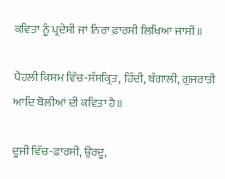ਕਵਿਤਾ ਨੂੰ ਪ੍ਰਦੇਸੀ ਜਾਂ ਨਿਰਾ ਫ਼ਾਰਸੀ ਲਿਖਿਆ ਜਾਸੀ॥

ਪੈਹਲੀ ਕਿਸਮ ਵਿੱਚ-ਸੰਸਕ੍ਰਿਤ, ਹਿੰਦੀ, ਬੰਗਾਲੀ, ਗੁਜਰਾਤੀ ਆਦਿ ਬੋਲੀਆਂ ਦੀ ਕਵਿਤਾ ਹੈ॥

ਦੂਜੀ ਵਿੱਚ-ਫ਼ਾਰਸੀ, ਉਰਦੂ,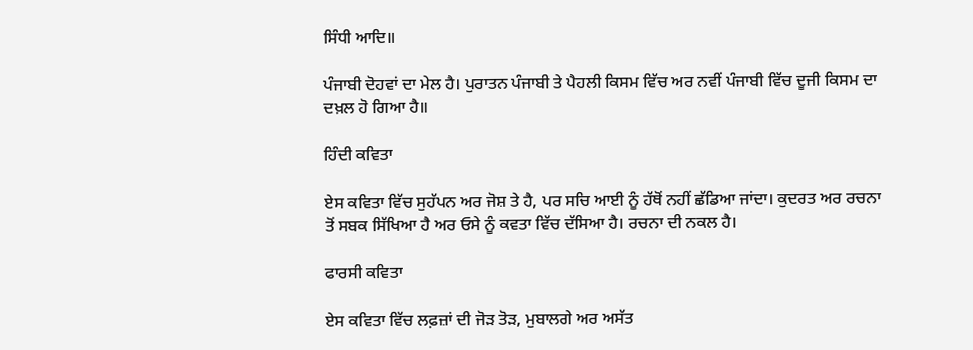ਸਿੰਧੀ ਆਦਿ॥

ਪੰਜਾਬੀ ਦੋਹਵਾਂ ਦਾ ਮੇਲ ਹੈ। ਪੁਰਾਤਨ ਪੰਜਾਬੀ ਤੇ ਪੈਹਲੀ ਕਿਸਮ ਵਿੱਚ ਅਰ ਨਵੀਂ ਪੰਜਾਬੀ ਵਿੱਚ ਦੂਜੀ ਕਿਸਮ ਦਾ ਦਖ਼ਲ ਹੋ ਗਿਆ ਹੈ॥

ਹਿੰਦੀ ਕਵਿਤਾ

ਏਸ ਕਵਿਤਾ ਵਿੱਚ ਸੁਹੱਪਨ ਅਰ ਜੋਸ਼ ਤੇ ਹੈ, ਪਰ ਸਚਿ ਆਈ ਨੂੰ ਹੱਥੋਂ ਨਹੀਂ ਛੱਡਿਆ ਜਾਂਦਾ। ਕੁਦਰਤ ਅਰ ਰਚਨਾ ਤੋਂ ਸਬਕ ਸਿੱਖਿਆ ਹੈ ਅਰ ਓਸੇ ਨੂੰ ਕਵਤਾ ਵਿੱਚ ਦੱਸਿਆ ਹੈ। ਰਚਨਾ ਦੀ ਨਕਲ ਹੈ।

ਫਾਰਸੀ ਕਵਿਤਾ

ਏਸ ਕਵਿਤਾ ਵਿੱਚ ਲਫ਼ਜ਼ਾਂ ਦੀ ਜੋੜ ਤੋੜ, ਮੁਬਾਲਗੇ ਅਰ ਅਸੱਤ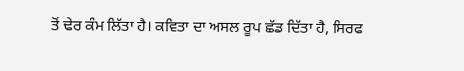ਤੋਂ ਢੇਰ ਕੰਮ ਲਿੱਤਾ ਹੈ। ਕਵਿਤਾ ਦਾ ਅਸਲ ਰੂਪ ਛੱਡ ਦਿੱਤਾ ਹੈ, ਸਿਰਫ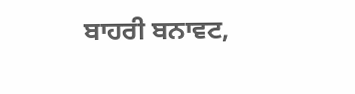ਬਾਹਰੀ ਬਨਾਵਟ,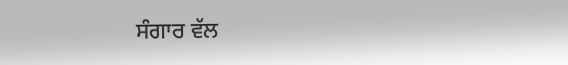ਸੰਗਾਰ ਵੱਲ